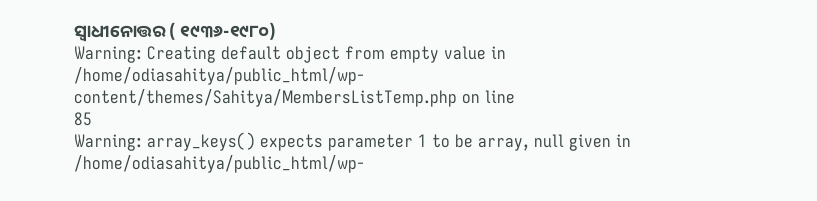ସ୍ବାଧୀନୋତ୍ତର ( ୧୯୩୬-୧୯୮୦)
Warning: Creating default object from empty value in
/home/odiasahitya/public_html/wp-content/themes/Sahitya/MembersListTemp.php on line
85
Warning: array_keys() expects parameter 1 to be array, null given in
/home/odiasahitya/public_html/wp-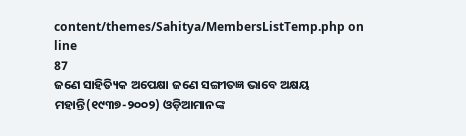content/themes/Sahitya/MembersListTemp.php on line
87
ଜଣେ ସାହିତ୍ୟିକ ଅପେକ୍ଷା ଜଣେ ସଙ୍ଗୀତଜ୍ଞ ଭାବେ ଅକ୍ଷୟ ମହାନ୍ତି(୧୯୩୭-୨୦୦୨) ଓଡ଼ିଆମାନଙ୍କ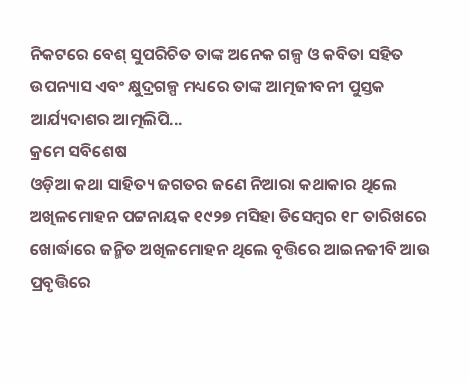ନିକଟରେ ବେଶ୍ ସୁପରିଚିତ ତାଙ୍କ ଅନେକ ଗଳ୍ପ ଓ କବିତା ସହିତ ଉପନ୍ୟାସ ଏବଂ କ୍ଷୁଦ୍ରଗଳ୍ପ ମଧ୍ୟରେ ତାଙ୍କ ଆତ୍ମଜୀବନୀ ପୁସ୍ତକ ଆର୍ଯ୍ୟଦାଶର ଆତ୍ମଲିପି...
କ୍ରମେ ସବିଶେଷ
ଓଡ଼ିଆ କଥା ସାହିତ୍ୟ ଜଗତର ଜଣେ ନିଆରା କଥାକାର ଥିଲେ ଅଖିଳମୋହନ ପଟ୍ଟନାୟକ ୧୯୨୭ ମସିହା ଡିସେମ୍ବର ୧୮ ତାରିଖରେ ଖୋର୍ଦ୍ଧାରେ ଜନ୍ମିତ ଅଖିଳମୋହନ ଥିଲେ ବୃତ୍ତିରେ ଆଇନଜୀବି ଆଉ ପ୍ରବୃତ୍ତିରେ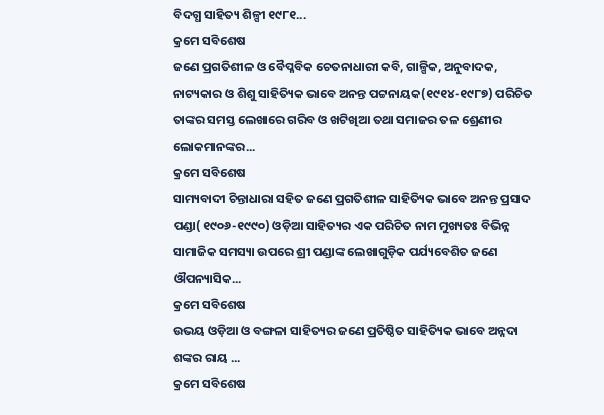ବିଦଗ୍ଧ ସାହିତ୍ୟ ଶିଳ୍ପୀ ୧୯୮୧...
କ୍ରମେ ସବିଶେଷ
ଜଣେ ପ୍ରଗତିଶୀଳ ଓ ବୈପ୍ଳବିକ ଚେତନାଧାରୀ କବି, ଗାଳ୍ପିକ, ଅନୁବାଦକ, ନାଟ୍ୟକାର ଓ ଶିଶୁ ସାହିତ୍ୟିକ ଭାବେ ଅନନ୍ତ ପଟ୍ଟନାୟକ(୧୯୧୪-୧୯୮୭) ପରିଚିତ ତାଙ୍କର ସମସ୍ତ ଲେଖାରେ ଗରିବ ଓ ଖଟିଖିଆ ତଥା ସମାଜର ତଳ ଶ୍ରେଣୀର ଲୋକମାନଙ୍କର...
କ୍ରମେ ସବିଶେଷ
ସାମ୍ୟବାଦୀ ଚିନ୍ତାଧାରା ସହିତ ଜଣେ ପ୍ରଗତିଶୀଳ ସାହିତ୍ୟିକ ଭାବେ ଅନନ୍ତ ପ୍ରସାଦ ପଣ୍ଡା( ୧୯୦୬-୧୯୯୦) ଓଡ଼ିଆ ସାହିତ୍ୟର ଏକ ପରିଚିତ ନାମ ମୁଖ୍ୟତଃ ବିଭିନ୍ନ ସାମାଜିକ ସମସ୍ୟା ଉପରେ ଶ୍ରୀ ପଣ୍ଡାଙ୍କ ଲେଖାଗୁଡ଼ିକ ପର୍ଯ୍ୟବେଶିତ ଜଣେ ଔପନ୍ୟାସିକ...
କ୍ରମେ ସବିଶେଷ
ଉଭୟ ଓଡ଼ିଆ ଓ ବଙ୍ଗଳା ସାହିତ୍ୟର ଜଣେ ପ୍ରତିଷ୍ଠିତ ସାହିତ୍ୟିକ ଭାବେ ଅନ୍ନଦା ଶଙ୍କର ରାୟ ...
କ୍ରମେ ସବିଶେଷ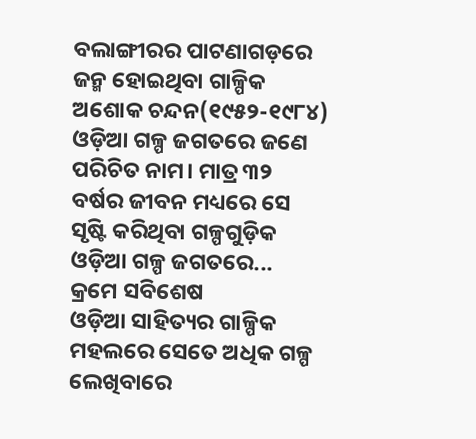ବଲାଙ୍ଗୀରର ପାଟଣାଗଡ଼ରେ ଜନ୍ମ ହୋଇଥିବା ଗାଳ୍ପିକ ଅଶୋକ ଚନ୍ଦନ(୧୯୫୨-୧୯୮୪) ଓଡ଼ିଆ ଗଳ୍ପ ଜଗତରେ ଜଣେ ପରିଚିତ ନାମ। ମାତ୍ର ୩୨ ବର୍ଷର ଜୀବନ ମଧ୍ୟରେ ସେ ସୃଷ୍ଟି କରିଥିବା ଗଳ୍ପଗୁଡ଼ିକ ଓଡ଼ିଆ ଗଳ୍ପ ଜଗତରେ...
କ୍ରମେ ସବିଶେଷ
ଓଡ଼ିଆ ସାହିତ୍ୟର ଗାଳ୍ପିକ ମହଲରେ ସେତେ ଅଧିକ ଗଳ୍ପ ଲେଖିବାରେ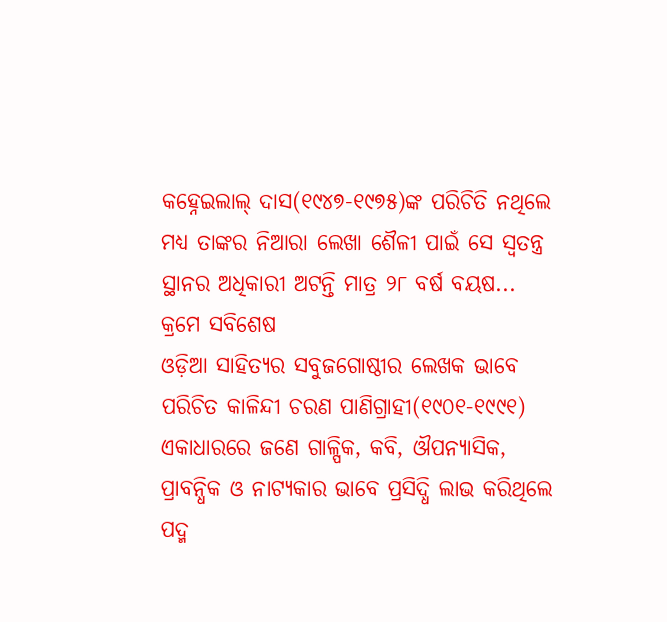କହ୍ନେଇଲାଲ୍ ଦାସ(୧୯୪୭-୧୯୭୫)ଙ୍କ ପରିଚିତି ନଥିଲେ ମଧ୍ୟ ତାଙ୍କର ନିଆରା ଲେଖା ଶୈଳୀ ପାଇଁ ସେ ସ୍ବତନ୍ତ୍ର ସ୍ଥାନର ଅଧିକାରୀ ଅଟନ୍ତି ମାତ୍ର ୨୮ ବର୍ଷ ବୟଷ...
କ୍ରମେ ସବିଶେଷ
ଓଡ଼ିଆ ସାହିତ୍ୟର ସବୁଜଗୋଷ୍ଠୀର ଲେଖକ ଭାବେ ପରିଚିତ କାଳିନ୍ଦୀ ଚରଣ ପାଣିଗ୍ରାହୀ(୧୯୦୧-୧୯୯୧) ଏକାଧାରରେ ଜଣେ ଗାଳ୍ପିକ, କବି, ଔପନ୍ୟାସିକ, ପ୍ରାବନ୍ଧିକ ଓ ନାଟ୍ୟକାର ଭାବେ ପ୍ରସିଦ୍ଧି ଲାଭ କରିଥିଲେ ପଦ୍ମ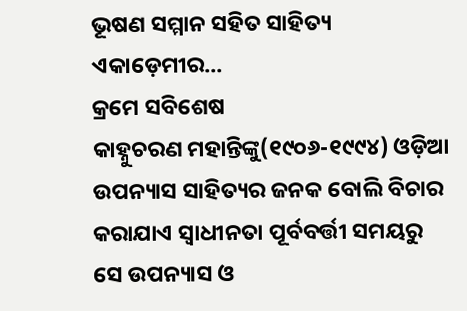ଭୂଷଣ ସମ୍ମାନ ସହିତ ସାହିତ୍ୟ ଏକାଡ଼େମୀର...
କ୍ରମେ ସବିଶେଷ
କାହ୍ନୁଚରଣ ମହାନ୍ତିଙ୍କୁ(୧୯୦୬-୧୯୯୪) ଓଡ଼ିଆ ଉପନ୍ୟାସ ସାହିତ୍ୟର ଜନକ ବୋଲି ବିଚାର କରାଯାଏ ସ୍ବାଧୀନତା ପୂର୍ବବର୍ତ୍ତୀ ସମୟରୁ ସେ ଉପନ୍ୟାସ ଓ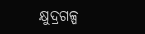କ୍ଷୁଦ୍ରଗଳ୍ପ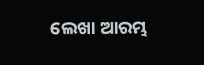ଲେଖା ଆରମ୍ଭ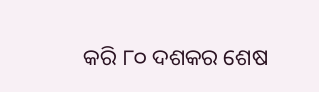କରି ୮୦ ଦଶକର ଶେଷ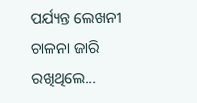ପର୍ଯ୍ୟନ୍ତ ଲେଖନୀ ଚାଳନା ଜାରି ରଖିଥିଲେ...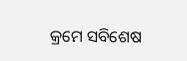କ୍ରମେ ସବିଶେଷ